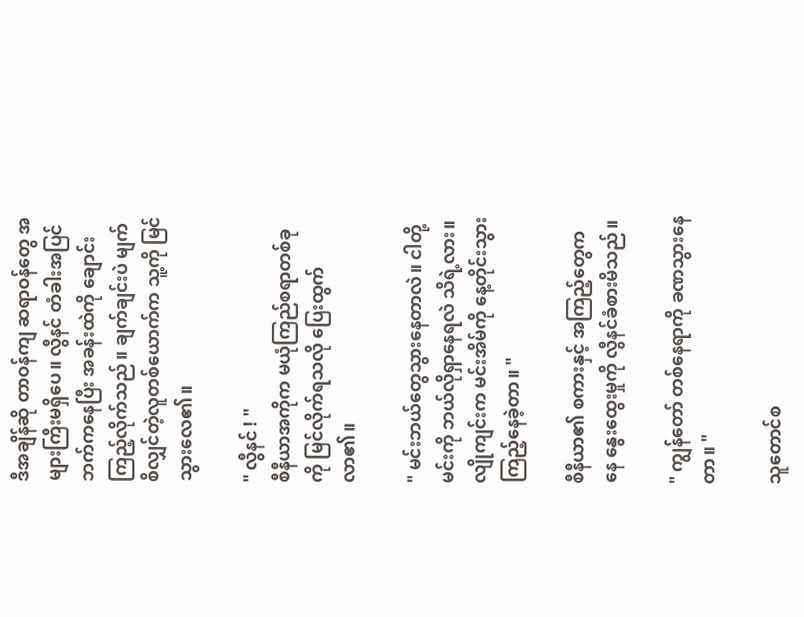ဒီအချိန်ဆို တာဝန်ကျ ဆရာဝန်တွေ အများကြီးမရှိပေ။ လွီနင် တံခါးအပြင်ဘက်ကနေပြီး အခန်းထဲကို ချောင်းကြည့်လိုက်သည်။ ချက်ချင်းပဲ မျက်စိလျှင်တဲ့လူတစ်ယောက်က သူ့ကို မြင်သွားလေ၏။

" လွီနင် ! "
စီနီယာအကိုက မယုံကြည်စရာတစ်ခုကို မြင်လိုက်ရသလို ပြေးထွက်လာ၏။

" မင်းဘယ်တွေသွားနေတာလဲ။ ငါတို့ မင်းကို ဘယ်လိုရှာနေရလဲ သိရဲ့လား။ လျိုကျင်းက မင်းအိမ်ကို နေ့တိုင်းသွားကြည့်နေခဲ့တာ။ "

စီနီယာ၏ စကားနှင့် အကြည့်တွေကနေ နွေးထွေးမှုကို လွီနင်ခံစားမိသည်။

" ကျွန်တော် တစ်နေရာကို ခဏသွားနေတာ။ "

သူတောင်စ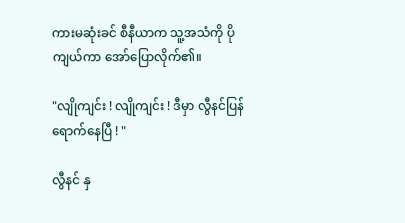ကားမဆုံးခင် စီနီယာက သူ့အသံကို ပိုကျယ်ကာ အော်ပြောလိုက်၏။

"လျိုကျင်း ! လျိုကျင်း ! ဒီမှာ လွီနင်ပြန်ရောက်နေပြီ ! "

လွီနင် နှ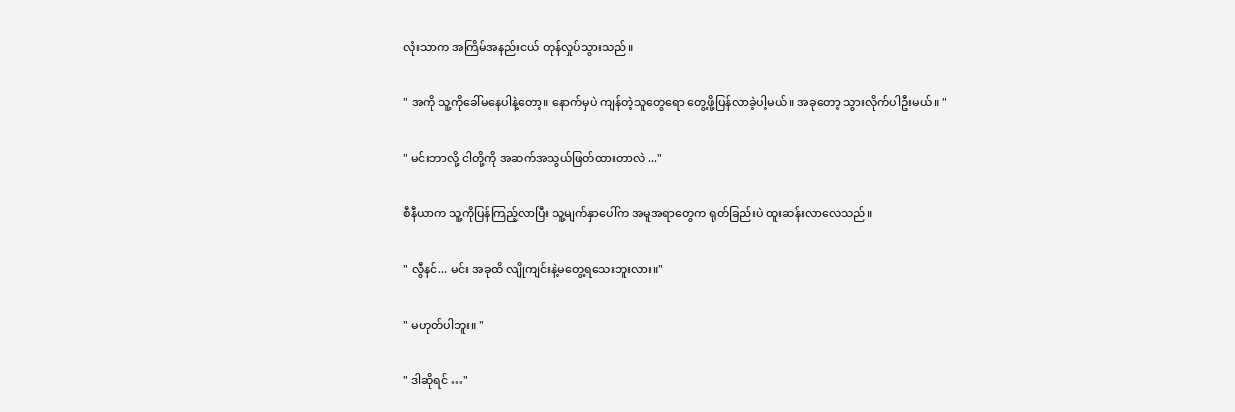လုံးသာက အကြိမ်အနည်းငယ် တုန်လှုပ်သွားသည်။

" အကို သူ့ကိုခေါ်မနေပါနဲ့တော့။ နောက်မှပဲ ကျန်တဲ့သူတွေရော တွေ့ဖို့ပြန်လာခဲ့ပါ့မယ်။ အခုတော့ သွားလိုက်ပါဦးမယ်။ "

" မင်းဘာလို့ ငါတို့ကို အဆက်အသွယ်ဖြတ်ထားတာလဲ ..."

စီနီယာက သူ့ကိုပြန်ကြည့်လာပြီး သူ့မျက်နှာပေါ်က အမူအရာတွေက ရုတ်ခြည်းပဲ ထူးဆန်းလာလေသည်။

" လွီနင်... မင်း အခုထိ လျိုကျင်းနဲ့မတွေ့ရသေးဘူးလား။"

" မဟုတ်ပါဘူး။ "

" ဒါဆိုရင် …"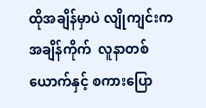ထိုအချိန်မှာပဲ လျိုကျင်းက အချိန်ကိုက်  လူနာတစ်ယောက်နှင့် စကားပြော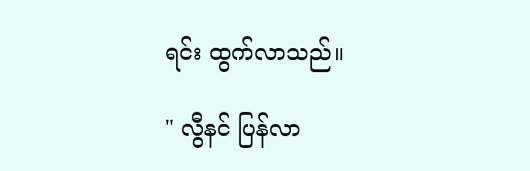ရင်း ထွက်လာသည်။

" လွီနင် ပြန်လာ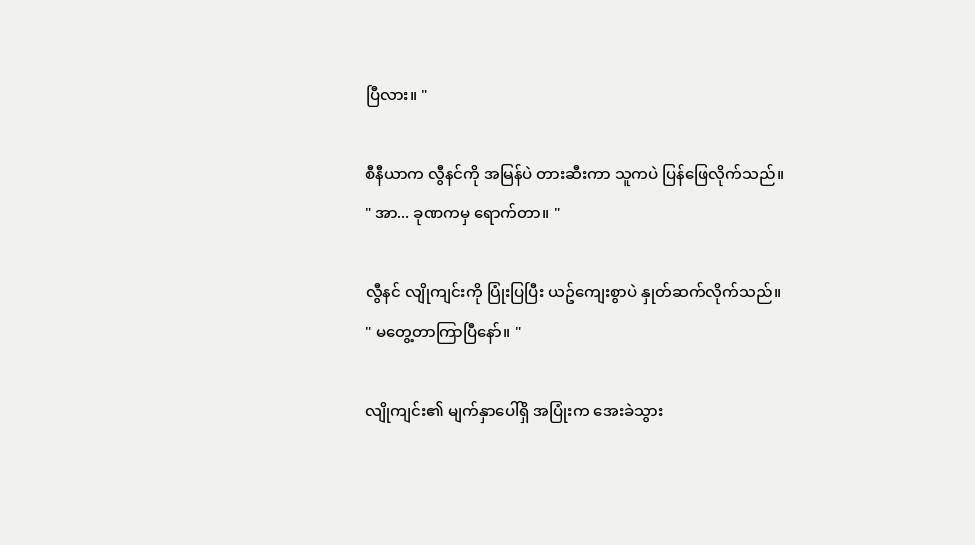ပြီလား။ "

စီနီယာက လွီနင်ကို အမြန်ပဲ တားဆီးကာ သူကပဲ ပြန်ဖြေလိုက်သည်။
" အာ... ခုဏကမှ ရောက်တာ။ "

လွီနင် လျိုကျင်းကို ပြုံးပြပြီး ယဥ်ကျေးစွာပဲ နှုတ်ဆက်လိုက်သည်။
" မတွေ့တာကြာပြီနော်။ "

လျိုကျင်း၏ မျက်နှာပေါ်ရှိ အပြုံးက အေးခဲသွား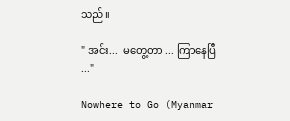သည်။

" အင်း...  မတွေ့တာ ... ကြာနေပြီ ..."

Nowhere to Go (Myanmar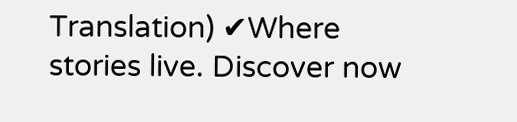Translation) ✔Where stories live. Discover now